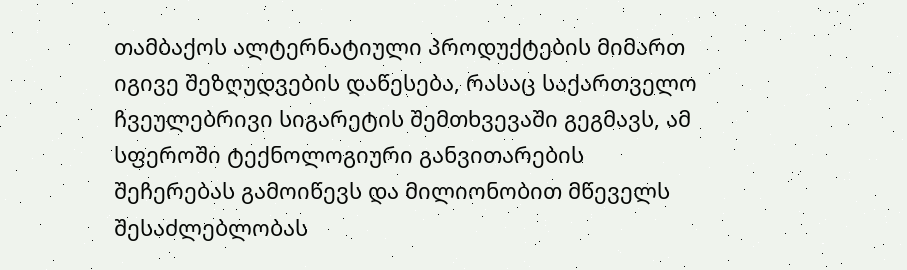თამბაქოს ალტერნატიული პროდუქტების მიმართ იგივე შეზღუდვების დაწესება, რასაც საქართველო ჩვეულებრივი სიგარეტის შემთხვევაში გეგმავს, ამ სფეროში ტექნოლოგიური განვითარების შეჩერებას გამოიწევს და მილიონობით მწეველს შესაძლებლობას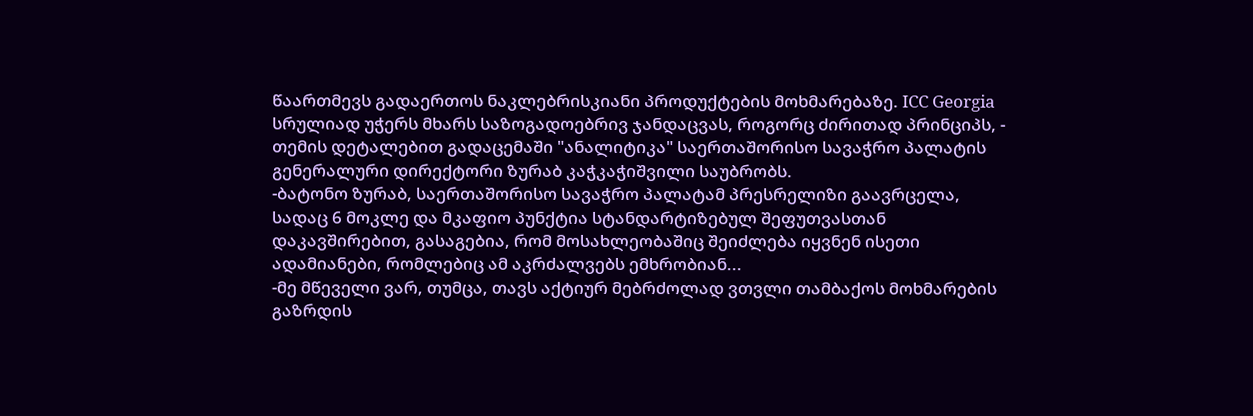წაართმევს გადაერთოს ნაკლებრისკიანი პროდუქტების მოხმარებაზე. ICC Georgia სრულიად უჭერს მხარს საზოგადოებრივ ჯანდაცვას, როგორც ძირითად პრინციპს, - თემის დეტალებით გადაცემაში "ანალიტიკა" საერთაშორისო სავაჭრო პალატის გენერალური დირექტორი ზურაბ კაჭკაჭიშვილი საუბრობს.
-ბატონო ზურაბ, საერთაშორისო სავაჭრო პალატამ პრესრელიზი გაავრცელა, სადაც 6 მოკლე და მკაფიო პუნქტია სტანდარტიზებულ შეფუთვასთან დაკავშირებით, გასაგებია, რომ მოსახლეობაშიც შეიძლება იყვნენ ისეთი ადამიანები, რომლებიც ამ აკრძალვებს ემხრობიან...
-მე მწეველი ვარ, თუმცა, თავს აქტიურ მებრძოლად ვთვლი თამბაქოს მოხმარების გაზრდის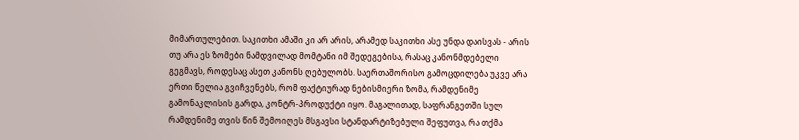მიმართულებით. საკითხი ამაში კი არ არის, არამედ საკითხი ასე უნდა დაისვას - არის თუ არა ეს ზომები ნამდვილად მომტანი იმ შედეგებისა, რასაც კანონმდებელი გეგმავს, როდესაც ასეთ კანონს ღებულობს. საერთაშორისო გამოცდილება უკვე არა ერთი წელია გვიჩვენებს, რომ ფაქტიურად ნებისმიერი ზომა, რამდენიმე გამონაკლისის გარდა, კონტრ-პროდუქტი იყო. მაგალითად, საფრანგეთში სულ რამდენიმე თვის წინ შემოიღეს მსგავსი სტანდარტიზებული შეფუთვა, რა თქმა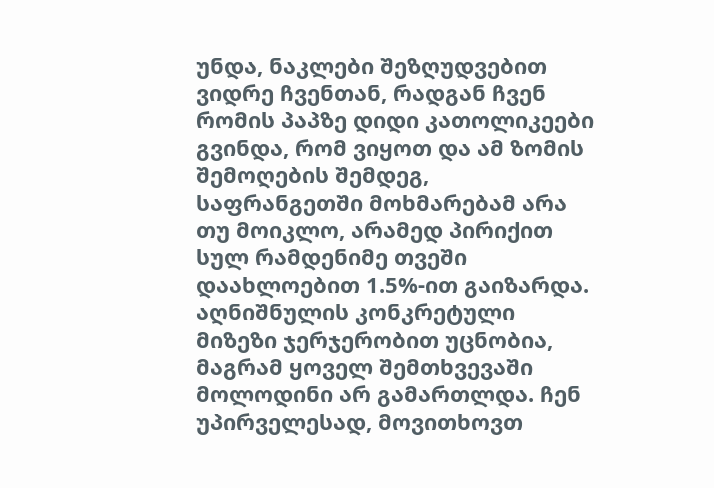უნდა, ნაკლები შეზღუდვებით ვიდრე ჩვენთან, რადგან ჩვენ რომის პაპზე დიდი კათოლიკეები გვინდა, რომ ვიყოთ და ამ ზომის შემოღების შემდეგ, საფრანგეთში მოხმარებამ არა თუ მოიკლო, არამედ პირიქით სულ რამდენიმე თვეში დაახლოებით 1.5%-ით გაიზარდა. აღნიშნულის კონკრეტული მიზეზი ჯერჯერობით უცნობია, მაგრამ ყოველ შემთხვევაში მოლოდინი არ გამართლდა. ჩენ უპირველესად, მოვითხოვთ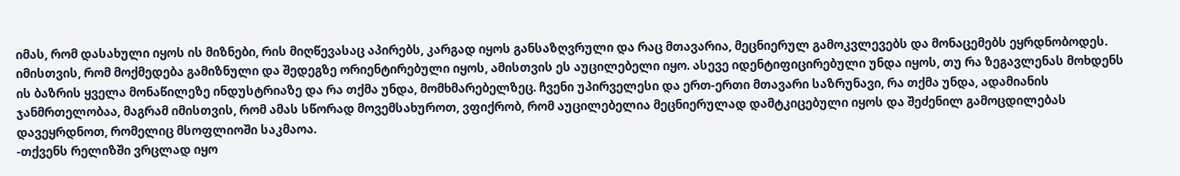იმას, რომ დასახული იყოს ის მიზნები, რის მიღწევასაც აპირებს, კარგად იყოს განსაზღვრული და რაც მთავარია, მეცნიერულ გამოკვლევებს და მონაცემებს ეყრდნობოდეს. იმისთვის, რომ მოქმედება გამიზნული და შედეგზე ორიენტირებული იყოს, ამისთვის ეს აუცილებელი იყო. ასევე იდენტიფიცირებული უნდა იყოს, თუ რა ზეგავლენას მოხდენს ის ბაზრის ყველა მონაწილეზე ინდუსტრიაზე და რა თქმა უნდა, მომხმარებელზეც. ჩვენი უპირველესი და ერთ-ერთი მთავარი საზრუნავი, რა თქმა უნდა, ადამიანის ჯანმრთელობაა, მაგრამ იმისთვის, რომ ამას სწორად მოვემსახუროთ, ვფიქრობ, რომ აუცილებელია მეცნიერულად დამტკიცებული იყოს და შეძენილ გამოცდილებას დავეყრდნოთ, რომელიც მსოფლიოში საკმაოა.
-თქვენს რელიზში ვრცლად იყო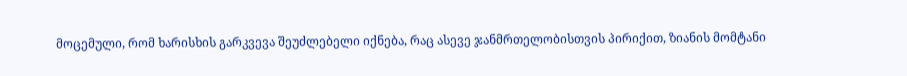მოცემული, რომ ხარისხის გარკვევა შეუძლებელი იქნება, რაც ასევე ჯანმრთელობისთვის პირიქით, ზიანის მომტანი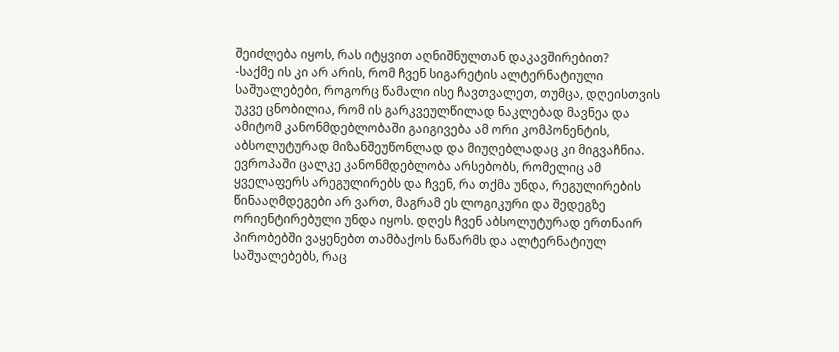შეიძლება იყოს, რას იტყვით აღნიშნულთან დაკავშირებით?
-საქმე ის კი არ არის, რომ ჩვენ სიგარეტის ალტერნატიული საშუალებები, როგორც წამალი ისე ჩავთვალეთ, თუმცა, დღეისთვის უკვე ცნობილია, რომ ის გარკვეულწილად ნაკლებად მავნეა და ამიტომ კანონმდებლობაში გაიგივება ამ ორი კომპონენტის, აბსოლუტურად მიზანშეუწონლად და მიუღებლადაც კი მიგვაჩნია. ევროპაში ცალკე კანონმდებლობა არსებობს, რომელიც ამ ყველაფერს არეგულირებს და ჩვენ, რა თქმა უნდა, რეგულირების წინააღმდეგები არ ვართ, მაგრამ ეს ლოგიკური და შედეგზე ორიენტირებული უნდა იყოს. დღეს ჩვენ აბსოლუტურად ერთნაირ პირობებში ვაყენებთ თამბაქოს ნაწარმს და ალტერნატიულ საშუალებებს, რაც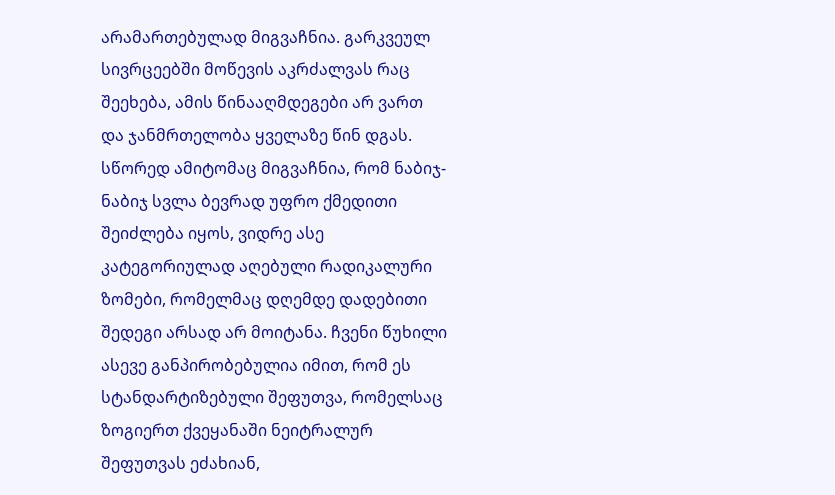არამართებულად მიგვაჩნია. გარკვეულ სივრცეებში მოწევის აკრძალვას რაც შეეხება, ამის წინააღმდეგები არ ვართ და ჯანმრთელობა ყველაზე წინ დგას. სწორედ ამიტომაც მიგვაჩნია, რომ ნაბიჯ-ნაბიჯ სვლა ბევრად უფრო ქმედითი შეიძლება იყოს, ვიდრე ასე კატეგორიულად აღებული რადიკალური ზომები, რომელმაც დღემდე დადებითი შედეგი არსად არ მოიტანა. ჩვენი წუხილი ასევე განპირობებულია იმით, რომ ეს სტანდარტიზებული შეფუთვა, რომელსაც ზოგიერთ ქვეყანაში ნეიტრალურ შეფუთვას ეძახიან,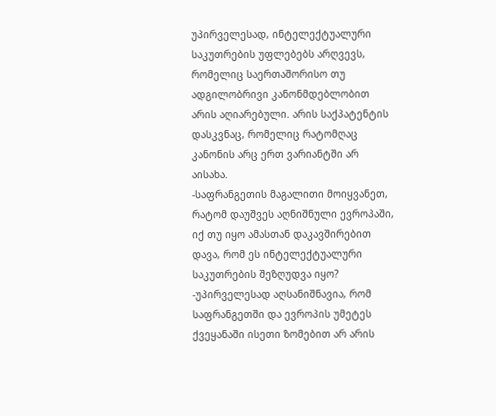უპირველესად, ინტელექტუალური საკუთრების უფლებებს არღვევს, რომელიც საერთაშორისო თუ ადგილობრივი კანონმდებლობით არის აღიარებული. არის საქპატენტის დასკვნაც, რომელიც რატომღაც კანონის არც ერთ ვარიანტში არ აისახა.
-საფრანგეთის მაგალითი მოიყვანეთ, რატომ დაუშვეს აღნიშნული ევროპაში, იქ თუ იყო ამასთან დაკავშირებით დავა, რომ ეს ინტელექტუალური საკუთრების შეზღუდვა იყო?
-უპირველესად აღსანიშნავია, რომ საფრანგეთში და ევროპის უმეტეს ქვეყანაში ისეთი ზომებით არ არის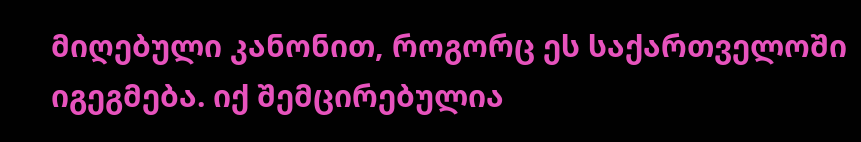მიღებული კანონით, როგორც ეს საქართველოში იგეგმება. იქ შემცირებულია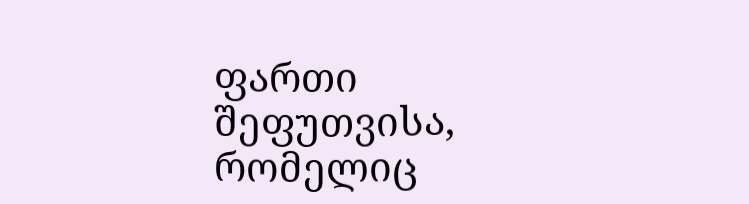ფართი შეფუთვისა, რომელიც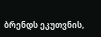ბრენდს ეკუთვნის,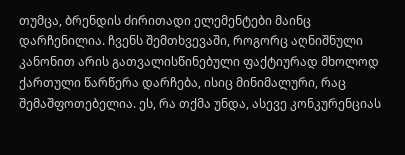თუმცა, ბრენდის ძირითადი ელემენტები მაინც დარჩენილია. ჩვენს შემთხვევაში, როგორც აღნიშნული კანონით არის გათვალისწინებული ფაქტიურად მხოლოდ ქართული წარწერა დარჩება, ისიც მინიმალური, რაც შემაშფოთებელია. ეს, რა თქმა უნდა, ასევე კონკურენციას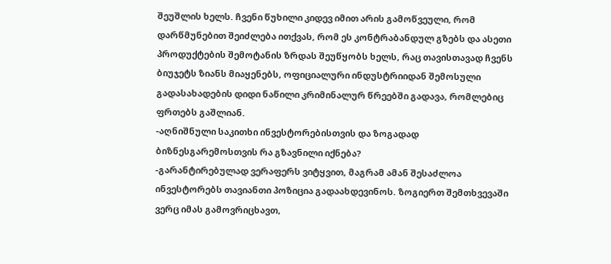შეუშლის ხელს. ჩვენი წუხილი კიდევ იმით არის გამოწვეული, რომ დარწმუნებით შეიძლება ითქვას, რომ ეს კონტრაბანდულ გზებს და ასეთი პროდუქტების შემოტანის ზრდას შეუწყობს ხელს, რაც თავისთავად ჩვენს ბიუჯეტს ზიანს მიაყენებს, ოფიციალური ინდუსტრიიდან შემოსული გადასახადების დიდი ნაწილი კრიმინალურ წრეებში გადავა, რომლებიც ფრთებს გაშლიან.
-აღნიშნული საკითხი ინვესტორებისთვის და ზოგადად ბიზნესგარემოსთვის რა გზავნილი იქნება?
-გარანტირებულად ვერაფერს ვიტყვით, მაგრამ ამან შესაძლოა ინვესტორებს თავიანთი პოზიცია გადაახდევინოს. ზოგიერთ შემთხვევაში ვერც იმას გამოვრიცხავთ,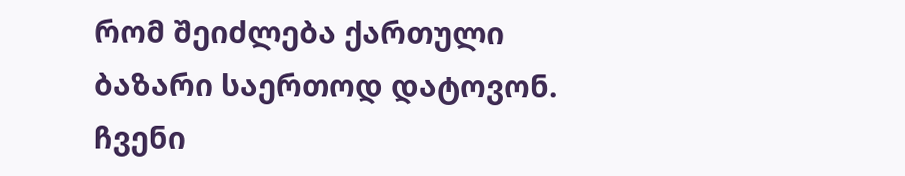რომ შეიძლება ქართული ბაზარი საერთოდ დატოვონ. ჩვენი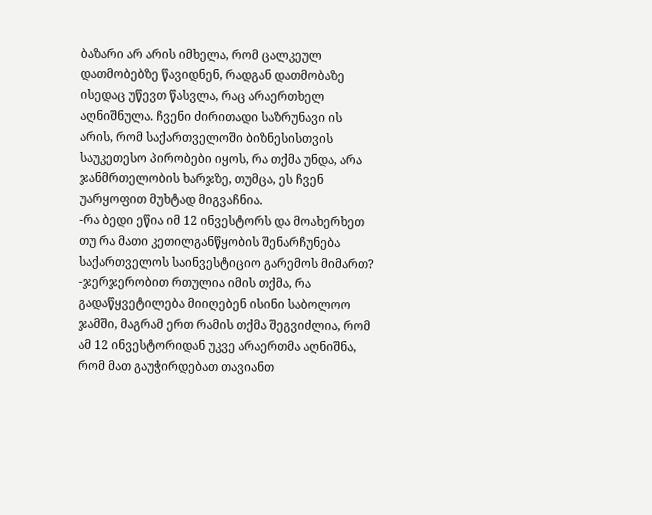ბაზარი არ არის იმხელა, რომ ცალკეულ დათმობებზე წავიდნენ, რადგან დათმობაზე ისედაც უწევთ წასვლა, რაც არაერთხელ აღნიშნულა. ჩვენი ძირითადი საზრუნავი ის არის, რომ საქართველოში ბიზნესისთვის საუკეთესო პირობები იყოს, რა თქმა უნდა, არა ჯანმრთელობის ხარჯზე, თუმცა, ეს ჩვენ უარყოფით მუხტად მიგვაჩნია.
-რა ბედი ეწია იმ 12 ინვესტორს და მოახერხეთ თუ რა მათი კეთილგანწყობის შენარჩუნება საქართველოს საინვესტიციო გარემოს მიმართ?
-ჯერჯერობით რთულია იმის თქმა, რა გადაწყვეტილება მიიღებენ ისინი საბოლოო ჯამში, მაგრამ ერთ რამის თქმა შეგვიძლია, რომ ამ 12 ინვესტორიდან უკვე არაერთმა აღნიშნა, რომ მათ გაუჭირდებათ თავიანთ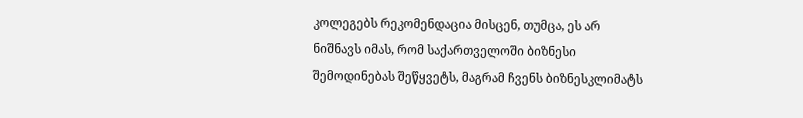კოლეგებს რეკომენდაცია მისცენ, თუმცა, ეს არ ნიშნავს იმას, რომ საქართველოში ბიზნესი შემოდინებას შეწყვეტს, მაგრამ ჩვენს ბიზნესკლიმატს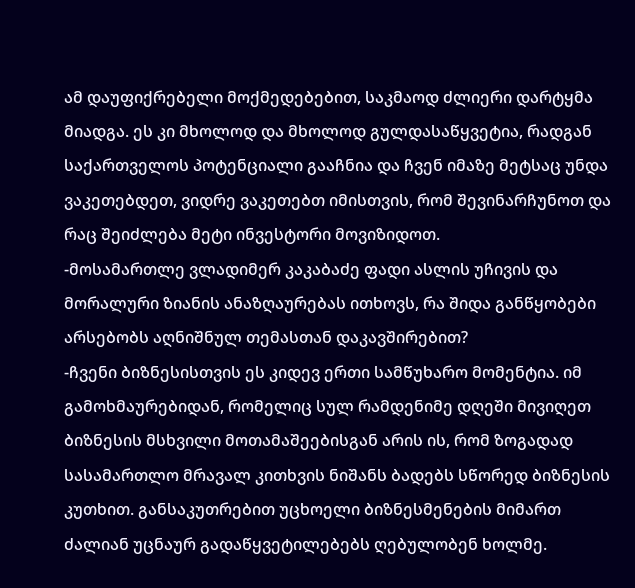ამ დაუფიქრებელი მოქმედებებით, საკმაოდ ძლიერი დარტყმა მიადგა. ეს კი მხოლოდ და მხოლოდ გულდასაწყვეტია, რადგან საქართველოს პოტენციალი გააჩნია და ჩვენ იმაზე მეტსაც უნდა ვაკეთებდეთ, ვიდრე ვაკეთებთ იმისთვის, რომ შევინარჩუნოთ და რაც შეიძლება მეტი ინვესტორი მოვიზიდოთ.
-მოსამართლე ვლადიმერ კაკაბაძე ფადი ასლის უჩივის და მორალური ზიანის ანაზღაურებას ითხოვს, რა შიდა განწყობები არსებობს აღნიშნულ თემასთან დაკავშირებით?
-ჩვენი ბიზნესისთვის ეს კიდევ ერთი სამწუხარო მომენტია. იმ გამოხმაურებიდან, რომელიც სულ რამდენიმე დღეში მივიღეთ ბიზნესის მსხვილი მოთამაშეებისგან არის ის, რომ ზოგადად სასამართლო მრავალ კითხვის ნიშანს ბადებს სწორედ ბიზნესის კუთხით. განსაკუთრებით უცხოელი ბიზნესმენების მიმართ ძალიან უცნაურ გადაწყვეტილებებს ღებულობენ ხოლმე.